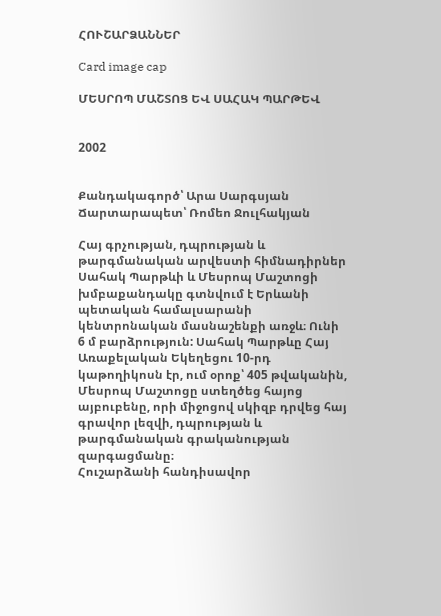ՀՈՒՇԱՐՁԱՆՆԵՐ

Card image cap

ՄԵՍՐՈՊ ՄԱՇՏՈՑ ԵՎ ՍԱՀԱԿ ՊԱՐԹԵՎ


2002


Քանդակագործ՝ Արա Սարգսյան
Ճարտարապետ՝ Ռոմեո Ջուլհակյան

Հայ գրչության, դպրության և թարգմանական արվեստի հիմնադիրներ Սահակ Պարթևի և Մեսրոպ Մաշտոցի խմբաքանդակը գտնվում է Երևանի պետական համալսարանի կենտրոնական մասնաշենքի առջև։ Ունի 6 մ բարձրություն: Սահակ Պարթևը Հայ Առաքելական Եկեղեցու 10-րդ կաթողիկոսն էր, ում օրոք՝ 405 թվականին, Մեսրոպ Մաշտոցը ստեղծեց հայոց այբուբենը, որի միջոցով սկիզբ դրվեց հայ գրավոր լեզվի, դպրության և թարգմանական գրականության զարգացմանը։
Հուշարձանի հանդիսավոր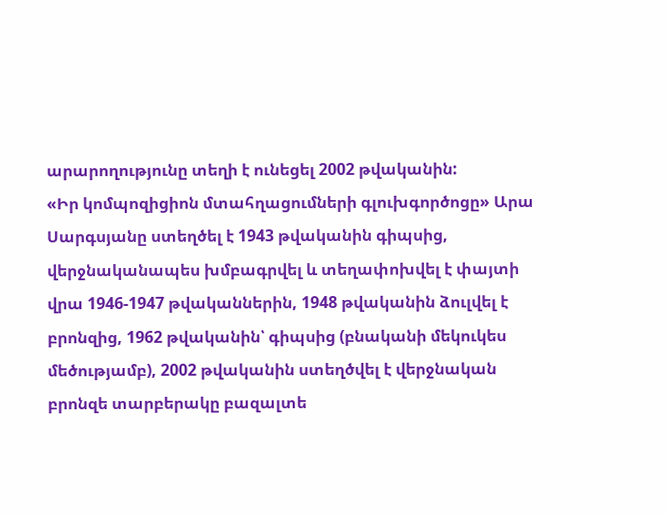արարողությունը տեղի է ունեցել 2002 թվականին:
«Իր կոմպոզիցիոն մտահղացումների գլուխգործոցը» Արա Սարգսյանը ստեղծել է 1943 թվականին գիպսից, վերջնականապես խմբագրվել և տեղափոխվել է փայտի վրա 1946-1947 թվականներին, 1948 թվականին ձուլվել է բրոնզից, 1962 թվականին՝ գիպսից (բնականի մեկուկես մեծությամբ), 2002 թվականին ստեղծվել է վերջնական բրոնզե տարբերակը բազալտե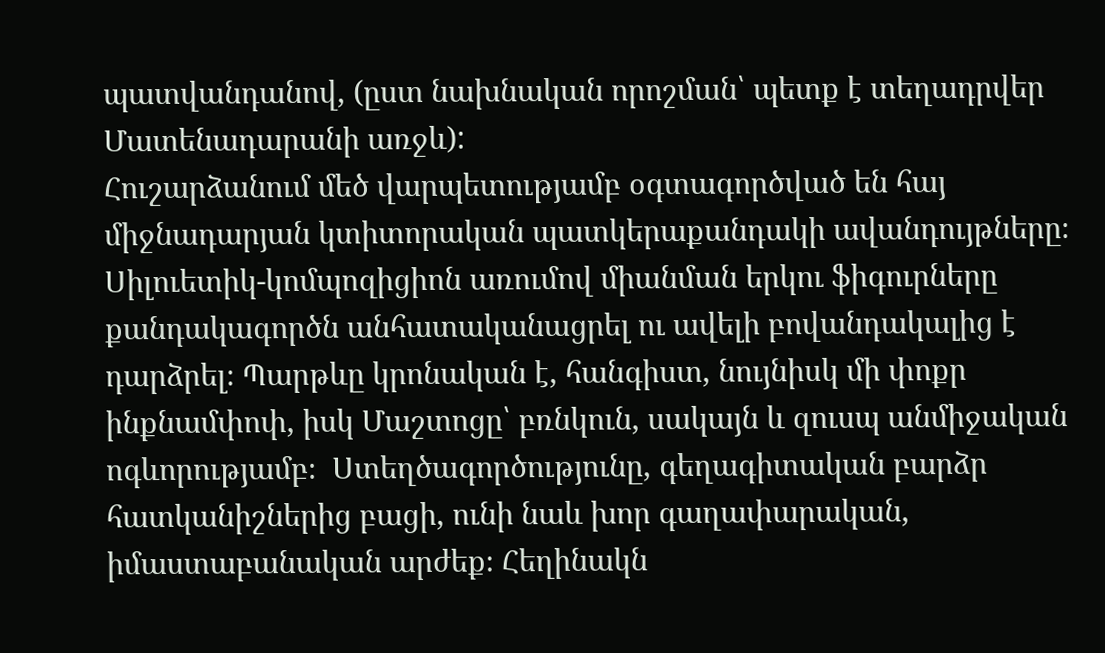պատվանդանով, (ըստ նախնական որոշման՝ պետք է տեղադրվեր Մատենադարանի առջև):
Հուշարձանում մեծ վարպետությամբ օգտագործված են հայ միջնադարյան կտիտորական պատկերաքանդակի ավանդույթները։ Սիլուետիկ-կոմպոզիցիոն առումով միանման երկու ֆիգուրները քանդակագործն անհատականացրել ու ավելի բովանդակալից է դարձրել։ Պարթևը կրոնական է, հանգիստ, նույնիսկ մի փոքր ինքնամփոփ, իսկ Մաշտոցը՝ բռնկուն, սակայն և զուսպ անմիջական ոգևորությամբ։  Ստեղծագործությունը, գեղագիտական բարձր հատկանիշներից բացի, ունի նաև խոր գաղափարական, իմաստաբանական արժեք։ Հեղինակն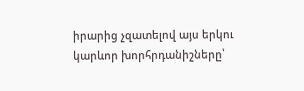իրարից չզատելով այս երկու կարևոր խորհրդանիշները՝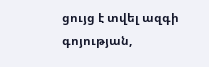ցույց է տվել ազգի գոյության,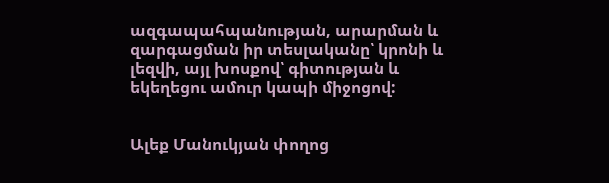ազգապահպանության, արարման և զարգացման իր տեսլականը՝ կրոնի և լեզվի, այլ խոսքով՝ գիտության և եկեղեցու ամուր կապի միջոցով:


Ալեք Մանուկյան փողոց